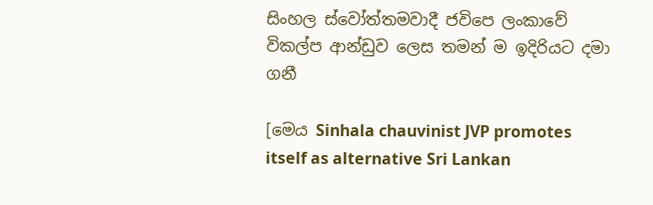සිංහල ස්වෝත්තමවාදී ජවිපෙ ලංකාවේ විකල්ප ආන්ඩුව ලෙස තමන් ම ඉදිරියට දමා ගනී

[මෙය Sinhala chauvinist JVP promotes itself as alternative Sri Lankan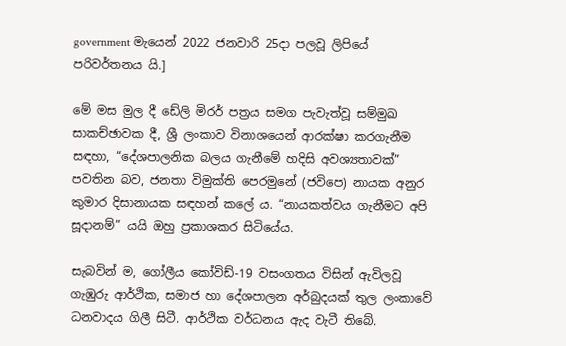government මැයෙන් 2022 ජනවාරි 25දා පලවූ ලිපියේ පරිවර්තනය යි.]

මේ මස මුල දී ඩේලි මිරර් පත්‍රය සමග පැවැත්වූ සම්මුඛ සාකච්ඡාවක දී, ශ්‍රී ලංකාව විනාශයෙන් ආරක්ෂා කරගැනීම සඳහා, “දේශපාලනික බලය ගැනීමේ හදිසි අවශ්‍යතාවක්” පවතින බව, ජනතා විමුක්ති පෙරමුනේ (ජවිපෙ) නායක අනුර කුමාර දිසානායක සඳහන් කලේ ය. “නායකත්වය ගැනීමට අපි සූදානම්” යයි ඔහු ප්‍රකාශකර සිටියේය.

සැබවින් ම, ගෝලීය කෝවිඩ්-19 වසංගතය විසින් ඇවිලවූ ගැඹුරු ආර්ථික, සමාජ හා දේශපාලන අර්බුදයක් තුල ලංකාවේ ධනවාදය ගිලී සිටී. ආර්ථික වර්ධනය ඇද වැටී තිබේ.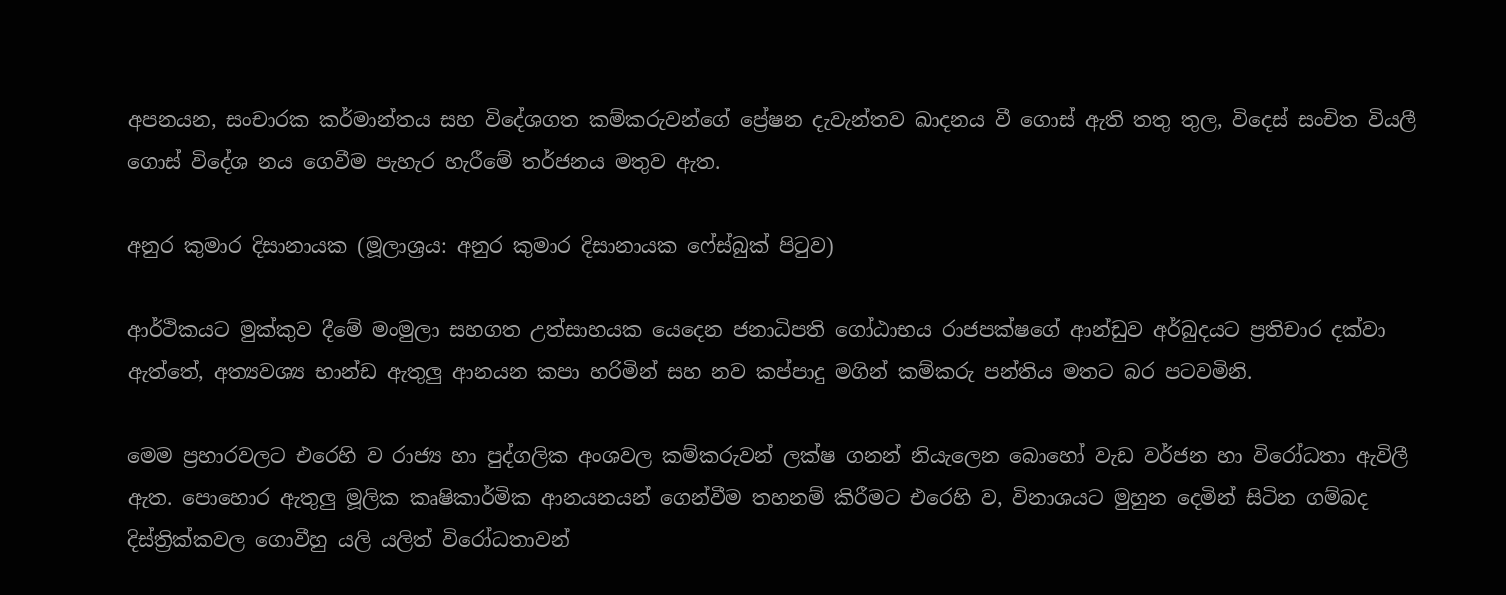අපනයන, සංචාරක කර්මාන්තය සහ විදේශගත කම්කරුවන්ගේ ප්‍රේෂන දැවැන්තව ඛාදනය වී ගොස් ඇති තතු තුල, විදෙස් සංචිත වියලී ගොස් විදේශ නය ගෙවීම පැහැර හැරීමේ තර්ජනය මතුව ඇත.

අනුර කුමාර දිසානායක (මූලාශ්‍රය: අනුර කුමාර දිසානායක ෆේස්බුක් පිටුව)

ආර්ථිකයට මුක්කුව දීමේ මංමුලා සහගත උත්සාහයක යෙදෙන ජනාධිපති ගෝඨාභය රාජපක්ෂගේ ආන්ඩුව අර්බුදයට ප්‍රතිචාර දක්වා ඇත්තේ, අත්‍යවශ්‍ය භාන්ඩ ඇතුලු ආනයන කපා හරිමින් සහ නව කප්පාදු මගින් කම්කරු පන්තිය මතට බර පටවමිනි.

මෙම ප්‍රහාරවලට එරෙහි ව රාජ්‍ය හා පුද්ගලික අංශවල කම්කරුවන් ලක්ෂ ගනන් නියැලෙන බොහෝ වැඩ වර්ජන හා විරෝධතා ඇවිලී ඇත. පොහොර ඇතුලු මූලික කෘෂිකාර්මික ආනයනයන් ගෙන්වීම තහනම් කිරීමට එරෙහි ව, විනාශයට මුහුන දෙමින් සිටින ගම්බද දිස්ත්‍රික්කවල ගොවීහු යලි යලිත් විරෝධතාවන්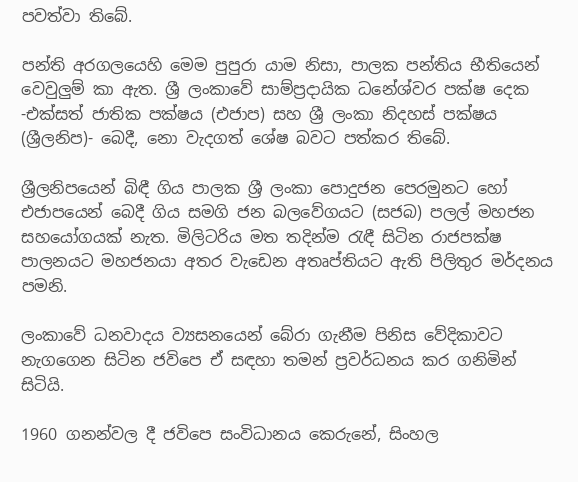පවත්වා තිබේ.

පන්ති අරගලයෙහි මෙම පුපුරා යාම නිසා, පාලක පන්තිය භීතියෙන් වෙවුලුම් කා ඇත. ශ්‍රී ලංකාවේ සාම්ප්‍රදායික ධනේශ්වර පක්ෂ දෙක -එක්සත් ජාතික පක්ෂය (එජාප) සහ ශ්‍රී ලංකා නිදහස් පක්ෂය (ශ්‍රීලනිප)- බෙදී, නො වැදගත් ශේෂ බවට පත්කර තිබේ.

ශ්‍රීලනිපයෙන් බිඳී ගිය පාලක ශ්‍රී ලංකා පොදුජන පෙරමුනට හෝ එජාපයෙන් බෙදී ගිය සමගි ජන බලවේගයට (සජබ) පලල් මහජන සහයෝගයක් නැත. මිලිටරිය මත තදින්ම රැඳී සිටින රාජපක්ෂ පාලනයට මහජනයා අතර වැඩෙන අතෘප්තියට ඇති පිලිතුර මර්දනය පමනි.

ලංකාවේ ධනවාදය ව්‍යසනයෙන් බේරා ගැනීම පිනිස වේදිකාවට නැගගෙන සිටින ජවිපෙ ඒ සඳහා තමන් ප්‍රවර්ධනය කර ගනිමින් සිටියි.

1960 ගනන්වල දී ජවිපෙ සංවිධානය කෙරුනේ, සිංහල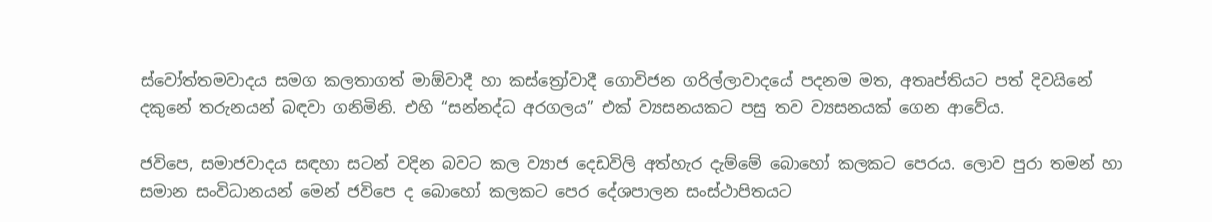ස්වෝත්තමවාදය සමග කලතාගත් මාඕවාදී හා කස්ත්‍රෝවාදී ගොවිජන ගරිල්ලාවාදයේ පදනම මත, අතෘප්තියට පත් දිවයිනේ දකුනේ තරුනයන් බඳවා ගනිමිනි. එහි “සන්නද්ධ අරගලය” එක් ව්‍යසනයකට පසු තව ව්‍යසනයක් ගෙන ආවේය.

ජවිපෙ, සමාජවාදය සඳහා සටන් වදින බවට කල ව්‍යාජ දෙඩවිලි අත්හැර දැම්මේ බොහෝ කලකට පෙරය. ලොව පුරා තමන් හා සමාන සංවිධානයන් මෙන් ජවිපෙ ද බොහෝ කලකට පෙර දේශපාලන සංස්ථාපිතයට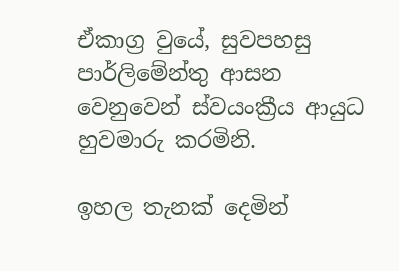ඒකාග්‍ර වුයේ, සුවපහසු පාර්ලිමේන්තු ආසන වෙනුවෙන් ස්වයංක්‍රීය ආයුධ හුවමාරු කරමිනි.

ඉහල තැනක් දෙමින්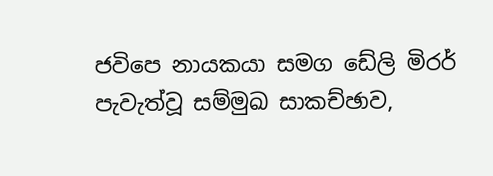ජවිපෙ නායකයා සමග ඩේලි මිරර් පැවැත්වූ සම්මුඛ සාකච්ඡාව,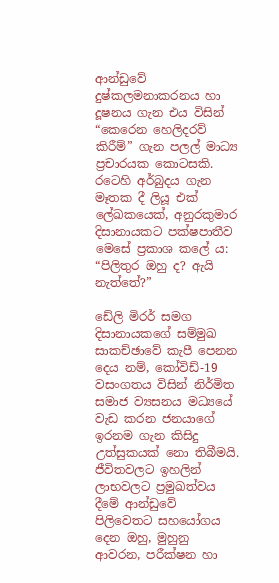ආන්ඩුවේ දුෂ්කලමනාකරනය හා දූෂනය ගැන එය විසින් “කෙරෙන හෙලිදරව් කිරීම්” ගැන පලල් මාධ්‍ය ප්‍රචාරයක කොටසකි. රටෙහි අර්බුදය ගැන මෑතක දී ලියූ එක් ලේඛකයෙක්, අනුරකුමාර දිසානායකට පක්ෂපාතීව මෙසේ ප්‍රකාශ කලේ ය: “පිලිතුර ඔහු ද? ඇයි නැත්තේ?”

ඩේලි මිරර් සමග දිසානායකගේ සම්මුඛ සාකච්ඡාවේ කැපී පෙනන දෙය නම්, කෝවිඩ්-19 වසංගතය විසින් නිර්මිත සමාජ ව්‍යසනය මධ්‍යයේ වැඩ කරන ජනයාගේ ඉරනම ගැන කිසිදු උත්සුකයක් නො තිබීමයි. ජීවිතවලට ඉහලින් ලාභවලට ප්‍රමුඛත්වය දීමේ ආන්ඩුවේ පිලිවෙතට සහයෝගය දෙන ඔහු, මුහුනු ආවරන, පරීක්ෂන හා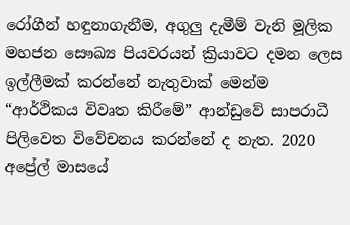රෝගීන් හඳුනාගැනීම, අගුලු දැමීම් වැනි මූලික මහජන සෞඛ්‍ය පියවරයන් ක්‍රියාවට දමන ලෙස ඉල්ලීමක් කරන්නේ නැතුවාක් මෙන්ම “ආර්ථිකය විවෘත කිරීමේ” ආන්ඩුවේ සාපරාධී පිලිවෙත විවේචනය කරන්නේ ද නැත. 2020 අප්‍රේල් මාසයේ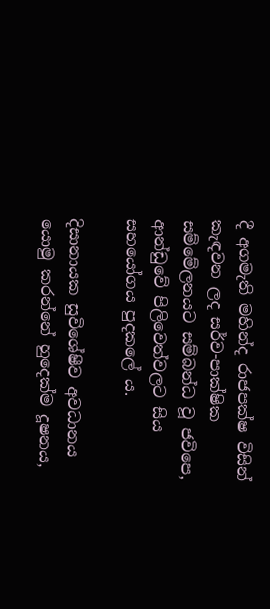දී අගමැති මහින්ද රාජපක්ෂ විසින් කැඳවන ලද සර්ව-පාක්ෂික සම්මේලනයට සම්බන්ධ වූ ජවිපෙ, ආන්ඩුවේ පිලිවෙත්වලට සිය සහයෝගය පුදකලේ ය.

දිසානායක සුවිශේෂීව අවධානය යොමු කරන්නේ හුදෙක්ම දූෂනය,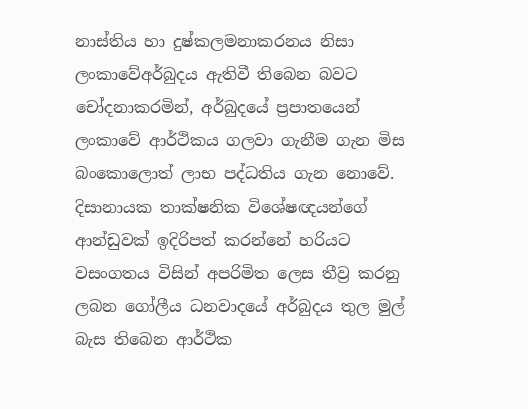නාස්තිය හා දුෂ්කලමනාකරනය නිසා ලංකාවේඅර්බුදය ඇතිවී තිබෙන බවට චෝදනාකරමින්, අර්බුදයේ ප්‍රපාතයෙන් ලංකාවේ ආර්ථිකය ගලවා ගැනීම ගැන මිස බංකොලොත් ලාභ පද්ධතිය ගැන නොවේ. දිසානායක තාක්ෂනික විශේෂඥයන්ගේ ආන්ඩුවක් ඉදිරිපත් කරන්නේ හරියට වසංගතය විසින් අපරිමිත ලෙස තීව්‍ර කරනු ලබන ගෝලීය ධනවාදයේ අර්බුදය තුල මුල් බැස තිබෙන ආර්ථික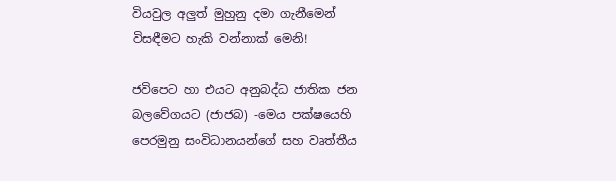වියවුල අලුත් මුහුනු දමා ගැනීමෙන් විසඳීමට හැකි වන්නාක් මෙනි!

ජවිපෙට හා එයට අනුබද්ධ ජාතික ජන බලවේගයට (ජාජබ) -මෙය පක්ෂයෙහි පෙරමුනු සංවිධානයන්ගේ සහ වෘත්තීය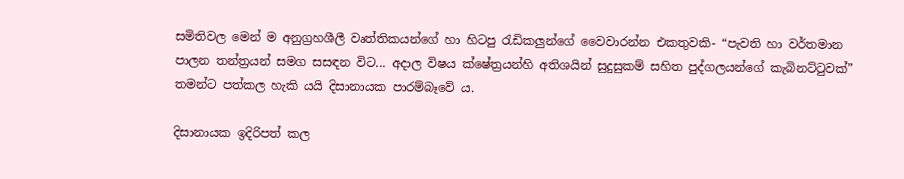සමිතිවල මෙන් ම අනුග්‍රහශීලී වෘත්තිකයන්ගේ හා හිටපු රැඩිකලුන්ගේ වෛවාරන්න එකතුවකි- “පැවති හා වර්තමාන පාලන තන්ත්‍රයන් සමග සසඳන විට... අදාල විෂය ක්ෂේත්‍රයන්හි අතිශයින් සුදුසුකම් සහිත පුද්ගලයන්ගේ කැබිනට්ටුවක්” තමන්ට පත්කල හැකි යයි දිසානායක පාරම්බෑවේ ය.

දිසානායක ඉදිරිපත් කල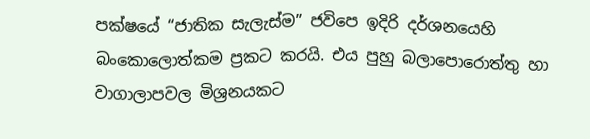පක්ෂයේ “ජාතික සැලැස්ම” ජවිපෙ ඉදිරි දර්ශනයෙහි බංකොලොත්කම ප්‍රකට කරයි. එය පුහු බලාපොරොත්තු හා වාගාලාපවල මිශ්‍රනයකට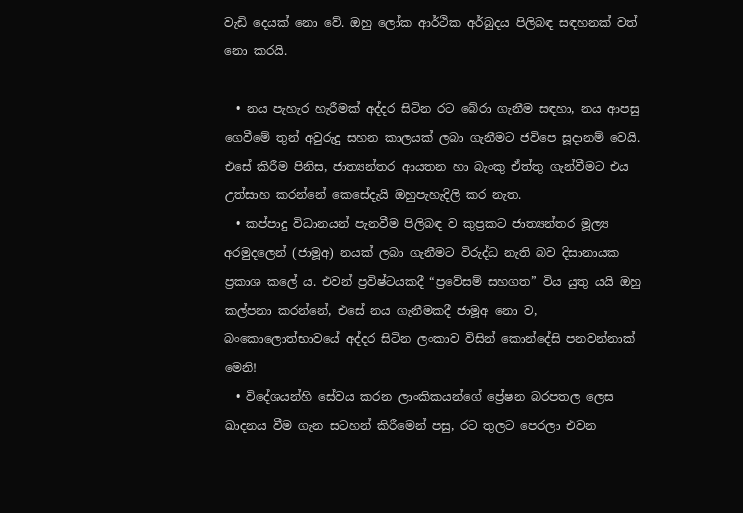වැඩි දෙයක් නො වේ. ඔහු ලෝක ආර්ථික අර්බුදය පිලිබඳ සඳහනක් වත් නො කරයි.

  • නය පැහැර හැරීමක් අද්දර සිටින රට බේරා ගැනීම සඳහා, නය ආපසු ගෙවීමේ තුන් අවුරුදු සහන කාලයක් ලබා ගැනීමට ජවිපෙ සූදානම් වෙයි. එසේ කිරීම පිනිස, ජාත්‍යන්තර ආයතන හා බැංකු ඒත්තු ගැන්වීමට එය උත්සාහ කරන්නේ කෙසේදැයි ඔහුපැහැදිලි කර නැත.
  • කප්පාදු විධානයන් පැනවීම පිලිබඳ ව කුප්‍රකට ජාත්‍යන්තර මූල්‍ය අරමුදලෙන් (ජාමූඅ) නයක් ලබා ගැනීමට විරුද්ධ නැති බව දිසානායක ප්‍රකාශ කලේ ය. එවන් ප්‍රවිෂ්ටයකදී “ප්‍රවේසම් සහගත” විය යුතු යයි ඔහු කල්පනා කරන්නේ, එසේ නය ගැනීමකදී ජාමූඅ නො ව, බංකොලොත්භාවයේ අද්දර සිටින ලංකාව විසින් කොන්දේසි පනවන්නාක් මෙනි!
  • විදේශයන්හි සේවය කරන ලාංකිකයන්ගේ ප්‍රේෂන බරපතල ලෙස ඛාදනය වීම ගැන සටහන් කිරීමෙන් පසු, රට තුලට පෙරලා එවන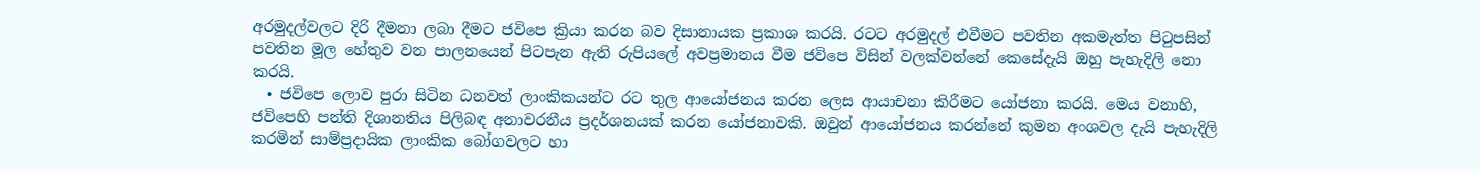අරමුදල්වලට දිරි දීමනා ලබා දීමට ජවිපෙ ක්‍රියා කරන බව දිසානායක ප්‍රකාශ කරයි. රටට අරමුදල් එවීමට පවතින අකමැත්ත පිටුපසින් පවතින මූල හේතුව වන පාලනයෙන් පිටපැන ඇති රුපියලේ අවප්‍රමානය වීම ජවිපෙ විසින් වලක්වන්නේ කෙසේදැයි ඔහු පැහැදිලි නො කරයි.
  • ජවිපෙ ලොව පුරා සිටින ධනවත් ලාංකිකයන්ට රට තුල ආයෝජනය කරන ලෙස ආයාචනා කිරීමට යෝජනා කරයි. මෙය වනාහි, ජවිපෙහි පන්ති දිශානතිය පිලිබඳ අනාවරනීය ප්‍රදර්ශනයක් කරන යෝජනාවකි. ඔවුන් ආයෝජනය කරන්නේ කුමන අංශවල දැයි පැහැදිලි කරමින් සාම්ප්‍රදායික ලාංකික බෝගවලට හා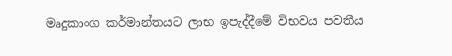මෘදුකාංග කර්මාන්තයට ලාභ ඉපැද්දීමේ විභවය පවතීය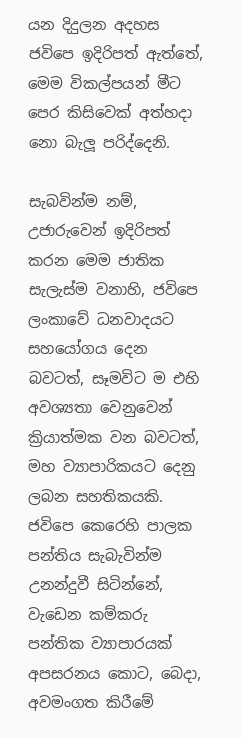යන දිදුලන අදහස ජවිපෙ ඉදිරිපත් ඇත්තේ, මෙම විකල්පයන් මීට පෙර කිසිවෙක් අත්හදා නො බැලූ පරිද්දෙනි.

සැබවින්ම නම්, උජාරුවෙන් ඉදිරිපත් කරන මෙම ජාතික සැලැස්ම වනාහි, ජවිපෙ ලංකාවේ ධනවාදයට සහයෝගය දෙන බවටත්, සෑමවිට ම එහි අවශ්‍යතා වෙනුවෙන් ක්‍රියාත්මක වන බවටත්, මහ ව්‍යාපාරිකයට දෙනු ලබන සහතිකයකි. ජවිපෙ කෙරෙහි පාලක පන්තිය සැබැවින්ම උනන්දුවී සිටින්නේ, වැඩෙන කම්කරු පන්තික ව්‍යාපාරයක් අපසරනය කොට, බෙදා, අවමංගත කිරීමේ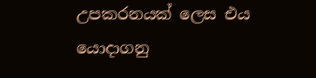උපකරනයක් ලෙස එය යොදාගනු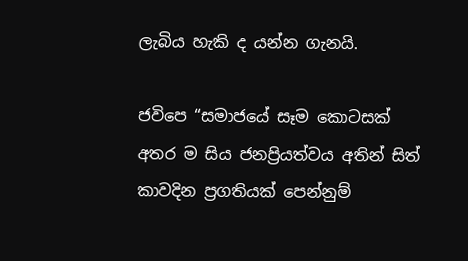ලැබිය හැකි ද යන්න ගැනයි.

ජවිපෙ “සමාජයේ සෑම කොටසක් අතර ම සිය ජනප්‍රියත්වය අතින් සිත් කාවදින ප්‍රගතියක් පෙන්නුම්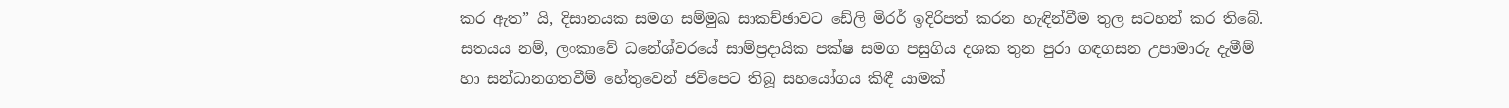කර ඇත” යි, දිසානයක සමග සම්මුඛ සාකච්ඡාවට ඩේලි මිරර් ඉදිරිපත් කරන හැඳින්වීම තුල සටහන් කර තිබේ. සත‍යය නම්, ලංකාවේ ධනේශ්වරයේ සාම්ප්‍රදායික පක්ෂ සමග පසුගිය දශක තුන පුරා ගඳගසන උපාමාරු දැමීම් හා සන්ධානගතවීම් හේතුවෙන් ජවිපෙට තිබූ සහයෝගය කිඳී යාමක්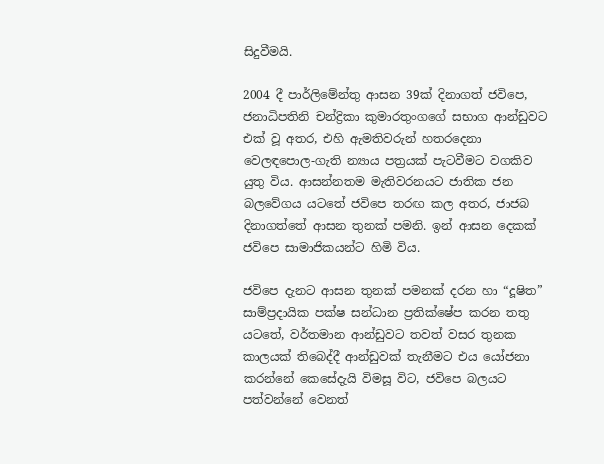සිදුවීමයි.

2004 දී පාර්ලිමේන්තු ආසන 39ක් දිනාගත් ජවිපෙ, ජනාධිපතිනි චන්ද්‍රිකා කුමාරතුංගගේ සභාග ආන්ඩුවට එක් වූ අතර, එහි ඇමතිවරුන් හතරදෙනා වෙලඳපොල-ගැති න්‍යාය පත්‍රයක් පැටවීමට වගකිව යුතු විය. ආසන්නතම මැතිවරනයට ජාතික ජන බලවේගය යටතේ ජවිපෙ තරඟ කල අතර, ජාජබ දිනාගත්තේ ආසන තුනක් පමනි. ඉන් ආසන දෙකක් ජවිපෙ සාමාජිකයන්ට හිමි විය.

ජවිපෙ දැනට ආසන තුනක් පමනක් දරන හා “දූෂිත” සාම්ප්‍රදායික පක්ෂ සන්ධාන ප්‍රතික්ෂේප කරන තතු යටතේ, වර්තමාන ආන්ඩුවට තවත් වසර තුනක කාලයක් තිබෙද්දී ආන්ඩුවක් තැනීමට එය යෝජනා කරන්නේ කෙසේදැයි විමසූ විට, ජවිපෙ බලයට පත්වන්නේ වෙනත්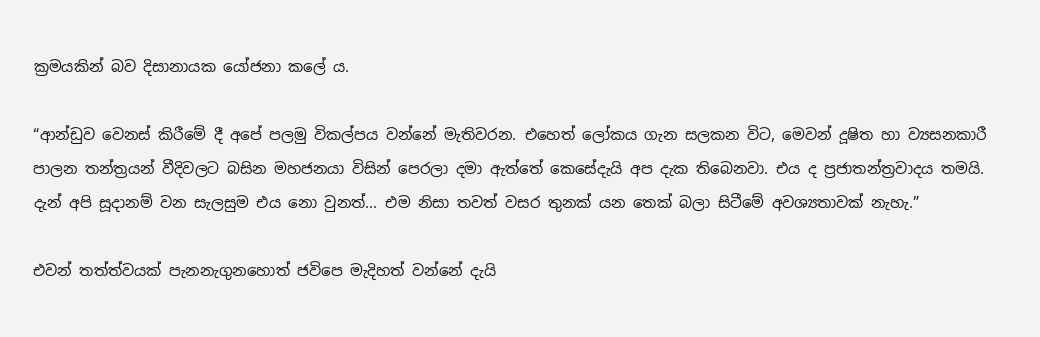ක්‍රමයකින් බව දිසානායක යෝජනා කලේ ය.

“ආන්ඩුව වෙනස් කිරීමේ දී අපේ පලමු විකල්පය වන්නේ මැතිවරන. එහෙත් ලෝකය ගැන සලකන විට, මෙවන් දූෂිත හා ව්‍යසනකාරී පාලන තන්ත්‍රයන් වීදිවලට බසින මහජනයා විසින් පෙරලා දමා ඇත්තේ කෙසේදැයි අප දැක තිබෙනවා. එය ද ප්‍රජාතන්ත්‍රවාදය තමයි. දැන් අපි සූදානම් වන සැලසුම එය නො වුනත්... එම නිසා තවත් වසර තුනක් යන තෙක් බලා සිටීමේ අවශ්‍යතාවක් නැහැ.”

එවන් තත්ත්වයක් පැනනැගුනහොත් ජවිපෙ මැදිහත් වන්නේ දැයි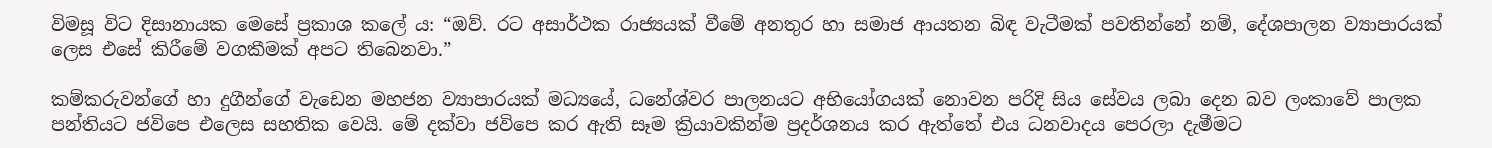විමසූ විට දිසානායක මෙසේ ප්‍රකාශ කලේ ය: “ඔව්. රට අසාර්ථක රාජ්‍යයක් වීමේ අනතුර හා සමාජ ආයතන බිඳ වැටීමක් පවතින්නේ නම්, දේශපාලන ව්‍යාපාරයක් ලෙස එසේ කිරීමේ වගකීමක් අපට තිබෙනවා.”

කම්කරුවන්ගේ හා දුගීන්ගේ වැඩෙන මහජන ව්‍යාපාරයක් මධ්‍යයේ, ධනේශ්වර පාලනයට අභියෝගයක් නොවන පරිදි සිය සේවය ලබා දෙන බව ලංකාවේ පාලක පන්තියට ජවිපෙ එලෙස සහතික වෙයි. මේ දක්වා ජවිපෙ කර ඇති සෑම ක්‍රියාවකින්ම ප්‍රදර්ශනය කර ඇත්තේ එය ධනවාදය පෙරලා දැමීමට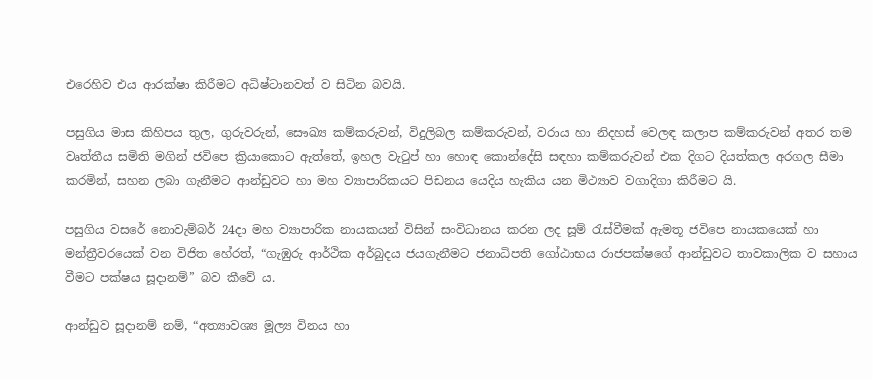එරෙහිව එය ආරක්ෂා කිරීමට අධිෂ්ටානවත් ව සිටින බවයි.

පසුගිය මාස කිහිපය තුල, ගුරුවරුන්, සෞඛ්‍ය කම්කරුවන්, විදුලිබල කම්කරුවන්, වරාය හා නිදහස් වෙලඳ කලාප කම්කරුවන් අතර තම වෘත්තීය සමිති මගින් ජවිපෙ ක්‍රියාකොට ඇත්තේ, ඉහල වැටුප් හා හොඳ කොන්දේසි සඳහා කම්කරුවන් එක දිගට දියත්කල අරගල සීමා කරමින්, සහන ලබා ගැනීමට ආන්ඩුවට හා මහ ව්‍යාපාරිකයට පිඩනය යෙදිය හැකිය යන මිථ්‍යාව වගාදිගා කිරීමට යි.

පසුගිය වසරේ නොවැම්බර් 24දා මහ ව්‍යාපාරික නායකයන් විසින් සංවිධානය කරන ලද සූම් රැස්වීමක් ඇමතූ ජවිපෙ නායකයෙක් හා මන්ත්‍රීවරයෙක් වන විජිත හේරත්, “ගැඹුරු ආර්ථික අර්බුදය ජයගැනීමට ජනාධිපති ගෝඨාභය රාජපක්ෂගේ ආන්ඩුවට තාවකාලික ව සහාය වීමට පක්ෂය සූදානම්” බව කීවේ ය.

ආන්ඩුව සූදානම් නම්, “අත්‍යාවශ්‍ය මූල්‍ය විනය හා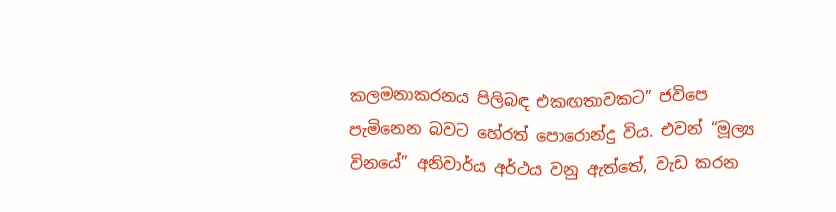කලමනාකරනය පිලිබඳ එකඟතාවකට” ජවිපෙ පැමිනෙන බවට හේරත් පොරොන්දු විය. එවන් “මූල්‍ය විනයේ” අනිවාර්ය අර්ථය වනු ඇත්තේ, වැඩ කරන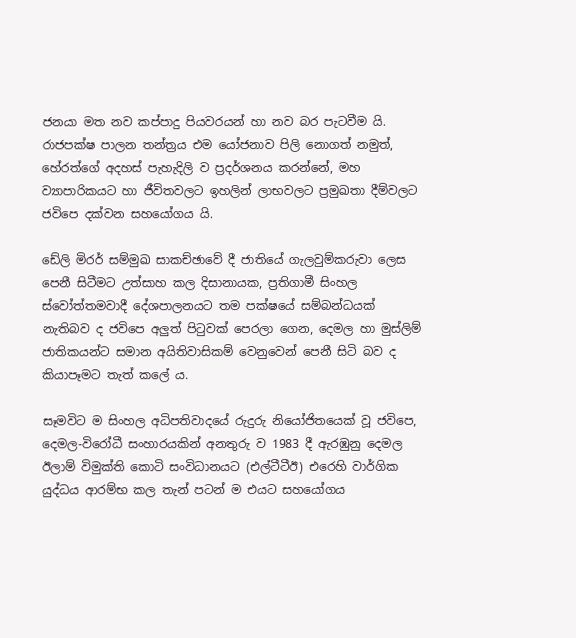ජනයා මත නව කප්පාදු පියවරයන් හා නව බර පැටවීම යි. රාජපක්ෂ පාලන තන්ත්‍රය එම යෝජනාව පිලි නොගත් නමුත්, හේරත්ගේ අදහස් පැහැදිලි ව ප්‍රදර්ශනය කරන්නේ, මහ ව්‍යාපාරිකයට හා ජීවිතවලට ඉහලින් ලාභවලට ප්‍රමුඛතා දීම්වලට ජවිපෙ දක්වන සහයෝගය යි.

ඩේලි මිරර් සම්මුඛ සාකච්ඡාවේ දී ජාතියේ ගැලවුම්කරුවා ලෙස පෙනී සිටීමට උත්සාහ කල දිසානායක, ප්‍රතිගාමී සිංහල ස්වෝත්තමවාදී දේශපාලනයට තම පක්ෂයේ සම්බන්ධයක් නැතිබව ද ජවිපෙ අලුත් පිටුවක් පෙරලා ගෙන, දෙමල හා මුස්ලිම් ජාතිකයන්ට සමාන අයිතිවාසිකම් වෙනුවෙන් පෙනී සිටි බව ද කියාපෑමට තැත් කලේ ය.

සෑමවිට ම සිංහල අධිපතිවාදයේ රුදුරු නියෝජිතයෙක් වූ ජවිපෙ, දෙමල-විරෝධී සංහාරයකින් අනතුරු ව 1983 දී ඇරඹුනු දෙමල ඊලාම් විමුක්ති කොටි සංවිධානයට (එල්ටීටීඊ) එරෙහි වාර්ගික යුද්ධය ආරම්භ කල තැන් පටන් ම එයට සහයෝගය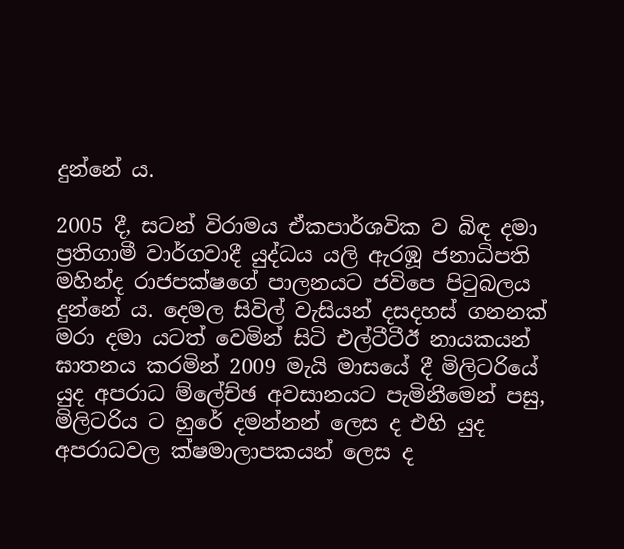දුන්නේ ය.

2005 දී, සටන් විරාමය ඒකපාර්ශවික ව බිඳ දමා ප්‍රතිගාමී වාර්ගවාදී යුද්ධය යලි ඇරඹූ ජනාධිපති මහින්ද රාජපක්ෂගේ පාලනයට ජවිපෙ පිටුබලය දුන්නේ ය. දෙමල සිවිල් වැසියන් දසදහස් ගනනක් මරා දමා යටත් වෙමින් සිටි එල්ටීටීඊ නායකයන් ඝාතනය කරමින් 2009 මැයි මාසයේ දී මිලිටරියේ යුද අපරාධ ම්ලේච්ඡ අවසානයට පැමිනීමෙන් පසු, මිලිටරිය ට හුරේ දමන්නන් ලෙස ද එහි යුද අපරාධවල ක්ෂමාලාපකයන් ලෙස ද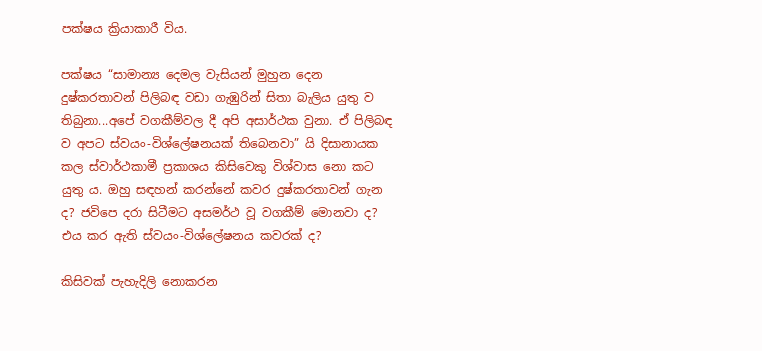පක්ෂය ක්‍රියාකාරී විය.

පක්ෂය “සාමාන්‍ය දෙමල වැසියන් මුහුන දෙන දුෂ්කරතාවන් පිලිබඳ වඩා ගැඹුරින් සිතා බැලිය යුතු ව තිබුනා...අපේ වගකීම්වල දී අපි අසාර්ථක වුනා. ඒ පිලිබඳ ව අපට ස්වයං-විශ්ලේෂනයක් තිබෙනවා” යි දිසානායක කල ස්වාර්ථකාමී ප්‍රකාශය කිසිවෙකු විශ්වාස නො කට යුතු ය. ඔහු සඳහන් කරන්නේ කවර දුෂ්කරතාවන් ගැන ද? ජවිපෙ දරා සිටීමට අසමර්ථ වූ වගකීම් මොනවා ද? එය කර ඇති ස්වයං-විශ්ලේෂනය කවරක් ද?

කිසිවක් පැහැදිලි නොකරන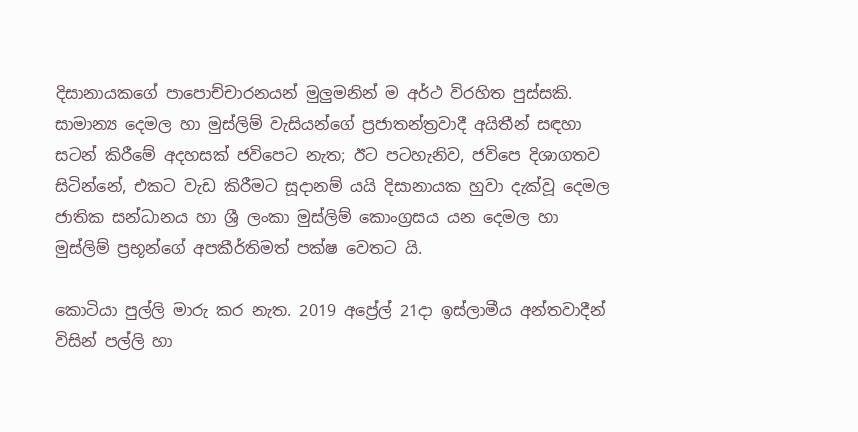දිසානායකගේ පාපොච්චාරනයන් මුලුමනින් ම අර්ථ විරහිත පුස්සකි. සාමාන්‍ය දෙමල හා මුස්ලිම් වැසියන්ගේ ප්‍රජාතන්ත්‍රවාදී අයිතීන් සඳහා සටන් කිරීමේ අදහසක් ජවිපෙට නැත; ඊට පටහැනිව, ජවිපෙ දිශාගතව සිටින්නේ, එකට වැඩ කිරීමට සූදානම් යයි දිසානායක හුවා දැක්වූ දෙමල ජාතික සන්ධානය හා ශ්‍රී ලංකා මුස්ලිම් කොංග්‍රසය යන දෙමල හා මුස්ලිම් ප්‍රභූන්ගේ අපකීර්තිමත් පක්ෂ වෙතට යි.

කොටියා පුල්ලි මාරු කර නැත. 2019 අප්‍රේල් 21දා ඉස්ලාමීය අන්තවාදීන් විසින් පල්ලි හා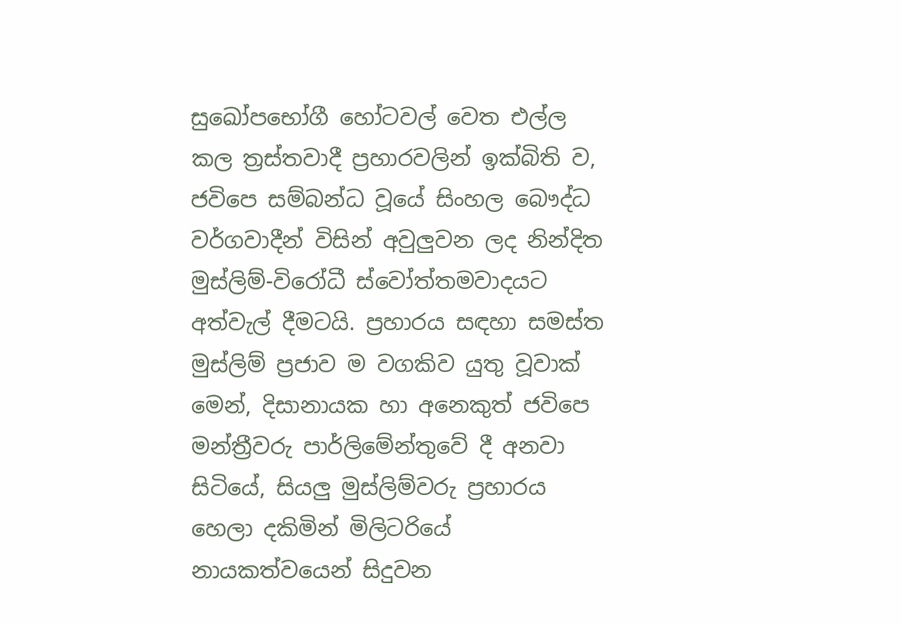සුඛෝපභෝගී හෝටවල් වෙත එල්ල කල ත්‍රස්තවාදී ප්‍රහාරවලින් ඉක්බිති ව, ජවිපෙ සම්බන්ධ වූයේ සිංහල බෞද්ධ වර්ගවාදීන් විසින් අවුලුවන ලද නින්දිත මුස්ලිම්-විරෝධී ස්වෝත්තමවාදයට අත්වැල් දීමටයි. ප්‍රහාරය සඳහා සමස්ත මුස්ලිම් ප්‍රජාව ම වගකිව යුතු වූවාක් මෙන්, දිසානායක හා අනෙකුත් ජවිපෙ මන්ත්‍රීවරු පාර්ලිමේන්තුවේ දී අනවා සිටියේ, සියලු මුස්ලිම්වරු ප්‍රහාරය හෙලා දකිමින් මිලිටරියේ නායකත්වයෙන් සිදුවන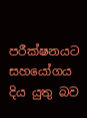පරීක්ෂනයට සහයෝගය දිය යුතු බව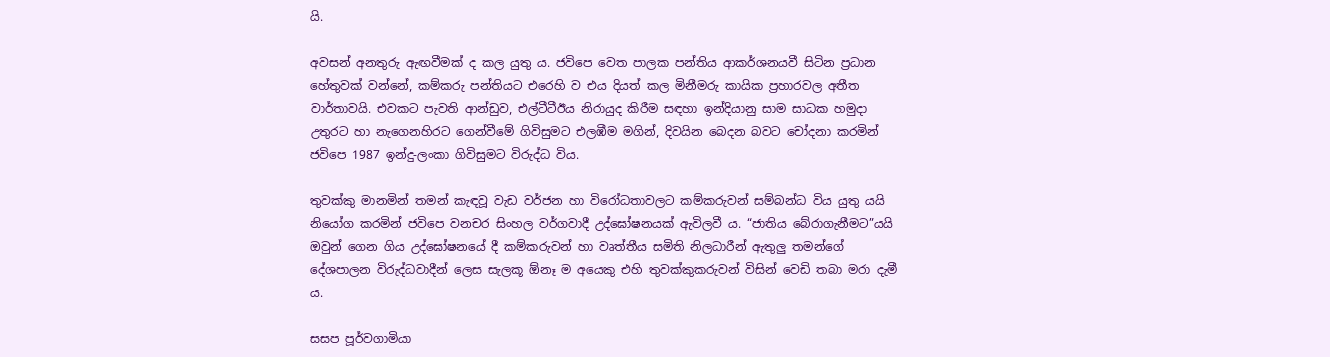යි.

අවසන් අනතුරු ඇඟවීමක් ද කල යුතු ය. ජවිපෙ වෙත පාලක පන්තිය ආකර්ශනයවී සිටින ප්‍රධාන හේතුවක් වන්නේ, කම්කරු පන්තියට එරෙහි ව එය දියත් කල මිනීමරු කායික ප්‍රහාරවල අතීත වාර්තාවයි. එවකට පැවති ආන්ඩුව, එල්ටීටීඊය නිරායුද කිරීම සඳහා ඉන්දියානු සාම සාධක හමුදා උතුරට හා නැගෙනහිරට ගෙන්වීමේ ගිවිසුමට එලඹීම මගින්, දිවයින බෙදන බවට චෝදනා කරමින් ජවිපෙ 1987 ඉන්දු-ලංකා ගිවිසුමට විරුද්ධ විය.

තුවක්කු මානමින් තමන් කැඳවූ වැඩ වර්ජන හා විරෝධතාවලට කම්කරුවන් සම්බන්ධ විය යුතු යයි නියෝග කරමින් ජවිපෙ වනචර සිංහල වර්ගවාදී උද්ඝෝෂනයක් ඇවිලවී ය. “ජාතිය බේරාගැනීමට”යයි ඔවුන් ගෙන ගිය උද්ඝෝෂනයේ දී කම්කරුවන් හා වෘත්තීය සමිති නිලධාරීන් ඇතුලු තමන්ගේ දේශපාලන විරුද්ධවාදීන් ලෙස සැලකූ ඕනෑ ම අයෙකු එහි තුවක්කුකරුවන් විසින් වෙඩි තබා මරා දැමී ය.

සසප පූර්වගාමියා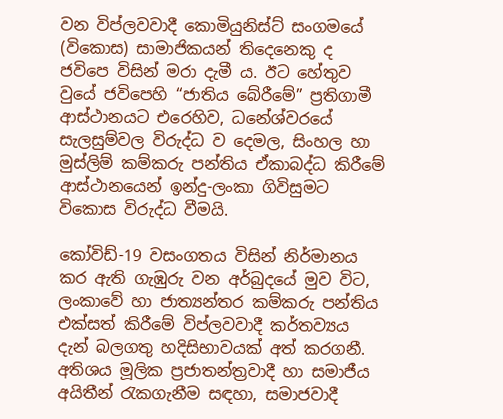වන විප්ලවවාදී කොමියුනිස්ට් සංගමයේ (විකොස) සාමාජිකයන් තිදෙනෙකු ද ජවිපෙ විසින් මරා දැමී ය. ඊට හේතුව වුයේ ජවිපෙහි “ජාතිය බේරීමේ” ප්‍රතිගාමී ආස්ථානයට එරෙහිව, ධනේශ්වරයේ සැලසුම්වල විරුද්ධ ව දෙමල, සිංහල හා මුස්ලිම් කම්කරු පන්තිය ඒකාබද්ධ කිරීමේ ආස්ථානයෙන් ඉන්දු-ලංකා ගිවිසුමට විකොස විරුද්ධ වීමයි.

කෝවිඩ්-19 වසංගතය විසින් නිර්මානය කර ඇති ගැඹුරු වන අර්බුදයේ මුව විට, ලංකාවේ හා ජාත්‍යන්තර කම්කරු පන්තිය එක්සත් කිරීමේ විප්ලවවාදී කර්තව්‍යය දැන් බලගතු හදිසිභාවයක් අත් කරගනී. අතිශය මූලික ප්‍රජාතන්ත්‍රවාදී හා සමාජීය අයිතීන් රැකගැනීම සඳහා, සමාජවාදී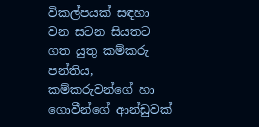විකල්පයක් සඳහා වන සටන සියතට ගත යුතු කම්කරු පන්තිය, කම්කරුවන්ගේ හා ගොවීන්ගේ ආන්ඩුවක්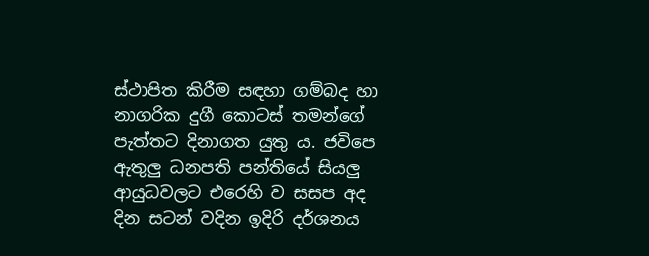ස්ථාපිත කිරීම සඳහා ගම්බද හා නාගරික දුගී කොටස් තමන්ගේ පැත්තට දිනාගත යුතු ය. ජවිපෙ ඇතුලු ධනපති පන්තියේ සියලු ආයුධවලට එරෙහි ව සසප අද දින සටන් වදින ඉදිරි දර්ශනය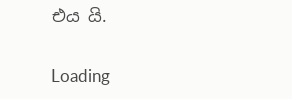එය යි.

Loading